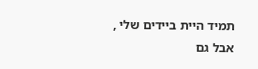תמיד היית ביידים שלי , אבל גם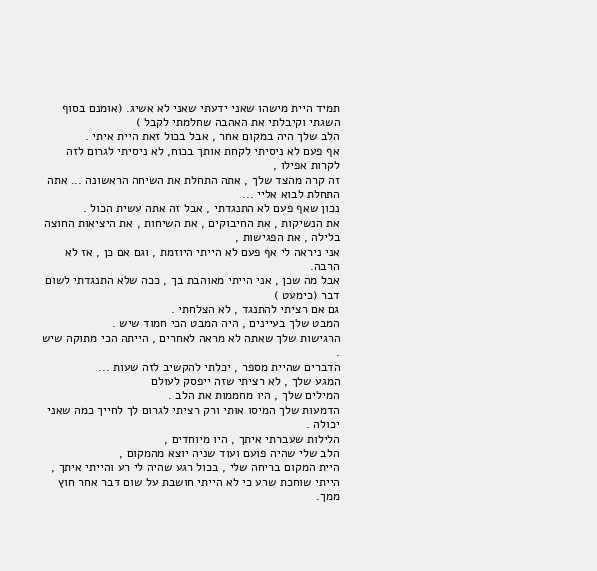תמיד היית מישהו שאני ידעתי שאני לא אשיג. (אומנם בסוף השגתי וקיבלתי את האהבה שחלמתי לקבל )
הלב שלך היה במקום אחר , אבל בכול זאת היית איתי .
אף פעם לא ניסיתי לקחת אותך בכוח, לא ניסיתי לגרום לזה לקרות אפילו ,
זה קרה מהצד שלך , אתה התחלת את השיחה הראשונה ... אתה התחלת לבוא אליי ...
נכון שאף פעם לא התנגדתי , אבל זה אתה עשית הכול .
את הנשיקות , את החיבוקים , את השיחות , את היציאות החוצה בלילה , את הפגישות ,
אני ניראה לי אף פעם לא הייתי היוזמת , וגם אם כן , אז לא הרבה.
אבל מה שכן , אני הייתי מאוהבת בך , ככה שלא התנגדתי לשום דבר (כימעט )
גם אם רציתי להתנגד , לא הצלחתי .
המבט שלך בעיינים , היה המבט הכי חמוד שיש .
הרגישות שלך שאתה לא מראה לאחרים , הייתה הכי מתוקה שיש .
הדברים שהיית מספר , יכלתי להקשיב לזה שעות ...
המגע שלך , לא רציתי שזה ייפסק לעולם
המילים שלך , היו מחממות את הלב .
הדמעות שלך המיסו אותי ורק רציתי לגרום לך לחייך כמה שאני יכולה .
הלילות שעברתי איתך , היו מיוחדים ,
הלב שלי שהיה פועם ועוד שניה יוצא מהמקום ,
היית המקום בריחה שלי , בכול רגע שהיה לי רע והייתי איתך , הייתי שוחכת שרע כי לא הייתי חושבת על שום דבר אחר חוץ ממך.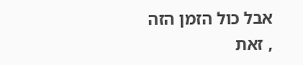אבל כול הזמן הזה , זאת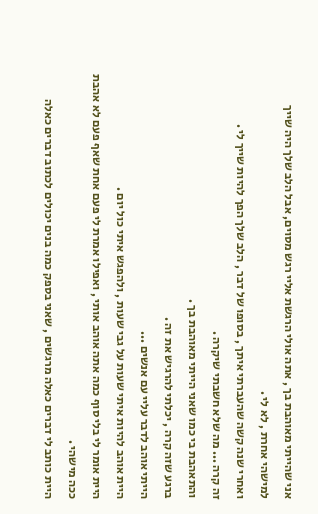אני שהייתי מאוהבת בך , אתה אולי הרגשת אליי רגש מסוים, אבל הלב שלך היה שייך למישהי אחרת , לא לי .
ואחרי שנה קשה שהעברתי איתך , בסופו של דבר , הלב שלך הפך להיות שייך לי .
זה קרה ... מה שלא חשבתי שיקרה .
והתאהבת בי כמו שאני הייתי מאוהבת בך .
ברגע שזה קרה , יכלתי להרגיש את זה .
הייתי אוהב לדבר עליי עם אנשים ...
היית אוהב להיות איתי שעות על גבי שעות , ולהפגש איתי כול יום .
היית אומר לי בלי סוף כמה אתה אוהב אותי , ואפילו אמרת לי פעם אחת שאף פעם לא אהבת ככה מישהי .
היית כותב לי דברים כאלה מרגשים , שאני בספק כמה בנים יכולים לכתוב דברים כאלה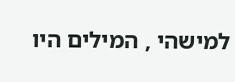למישהי , המילים היו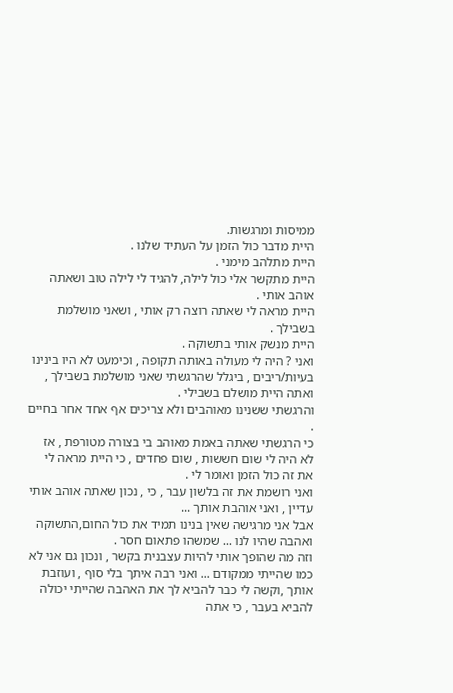ממיסות ומרגשות.
היית מדבר כול הזמן על העתיד שלנו .
היית מתלהב מימני .
היית מתקשר אלי כול לילה, להגיד לי לילה טוב ושאתה אוהב אותי .
היית מראה לי שאתה רוצה רק אותי , ושאני מושלמת בשבילך .
היית מנשק אותי בתשוקה .
ואני ? היה לי מעולה באותה תקופה , וכימעט לא היו בינינו בעיות/ריבים , ביגלל שהרגשתי שאני מושלמת בשבילך , ואתה היית מושלם בשבילי .
והרגשתי ששנינו מאוהבים ולא צריכים אף אחד אחר בחיים .
כי הרגשתי שאתה באמת מאוהב בי בצורה מטורפת , אז לא היה לי שום חששות , שום פחדים , כי היית מראה לי את זה כול הזמן ואומר לי .
ואני רושמת את זה בלשון עבר , כי , נכון שאתה אוהב אותי עדיין , ואני אוהבת אותך ...
אבל אני מרגישה שאין בנינו תמיד את כול החום,התשוקה ואהבה שהיו לנו ... שמשהו פתאום חסר .
וזה מה שהופך אותי להיות עצבנית בקשר , ונכון גם אני לא כמו שהייתי ממקודם ... ואני רבה איתך בלי סוף , ועוזבת אותך ,וקשה לי כבר להביא לך את האהבה שהייתי יכולה להביא בעבר , כי אתה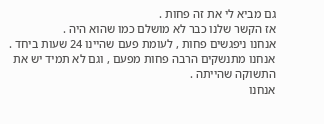גם מביא לי את זה פחות .
אז הקשר שלנו כבר לא מושלם כמו שהוא היה .
אנחנו ניפגשים פחות , לעומת פעם שהיינו 24 שעות ביחד .
אנחנו מתנשקים הרבה פחות מפעם , וגם לא תמיד יש את התשוקה שהייתה .
אנחנו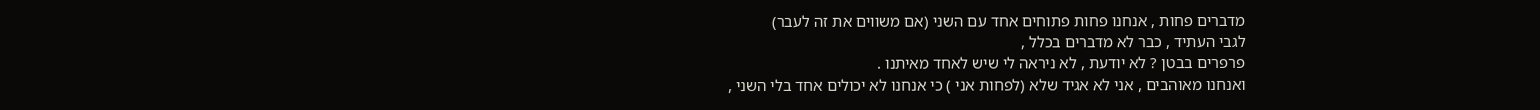מדברים פחות , אנחנו פחות פתוחים אחד עם השני (אם משווים את זה לעבר)
לגבי העתיד , כבר לא מדברים בכלל ,
פרפרים בבטן ? לא יודעת , לא ניראה לי שיש לאחד מאיתנו .
ואנחנו מאוהבים , אני לא אגיד שלא (לפחות אני ) כי אנחנו לא יכולים אחד בלי השני ,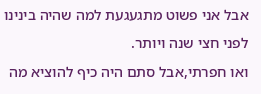אבל אני פשוט מתגעגעת למה שהיה בינינו לפני חצי שנה ויותר.
ואו חפרתי,אבל סתם היה כיף להוציא מה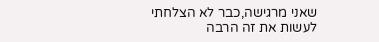שאני מרגישה,כבר לא הצלחתי לעשות את זה הרבה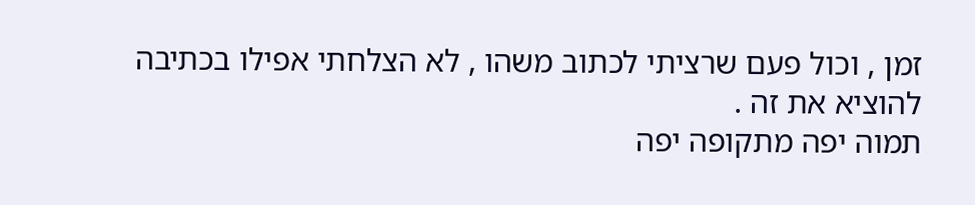זמן , וכול פעם שרציתי לכתוב משהו , לא הצלחתי אפילו בכתיבה להוציא את זה .
תמוה יפה מתקופה יפה